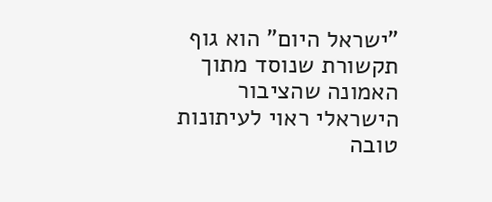"ישראל היום" הוא גוף תקשורת שנוסד מתוך האמונה שהציבור הישראלי ראוי לעיתונות טובה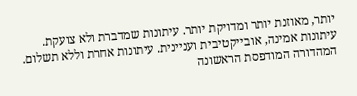יותר, מאוזנת יותר ומדויקת יותר. עיתונות שמדברת ולא צועקת. עיתונות אמינה, אובייקטיבית ועניינית. עיתונות אחרת וללא תשלום. המהדורה המודפסת הראשונה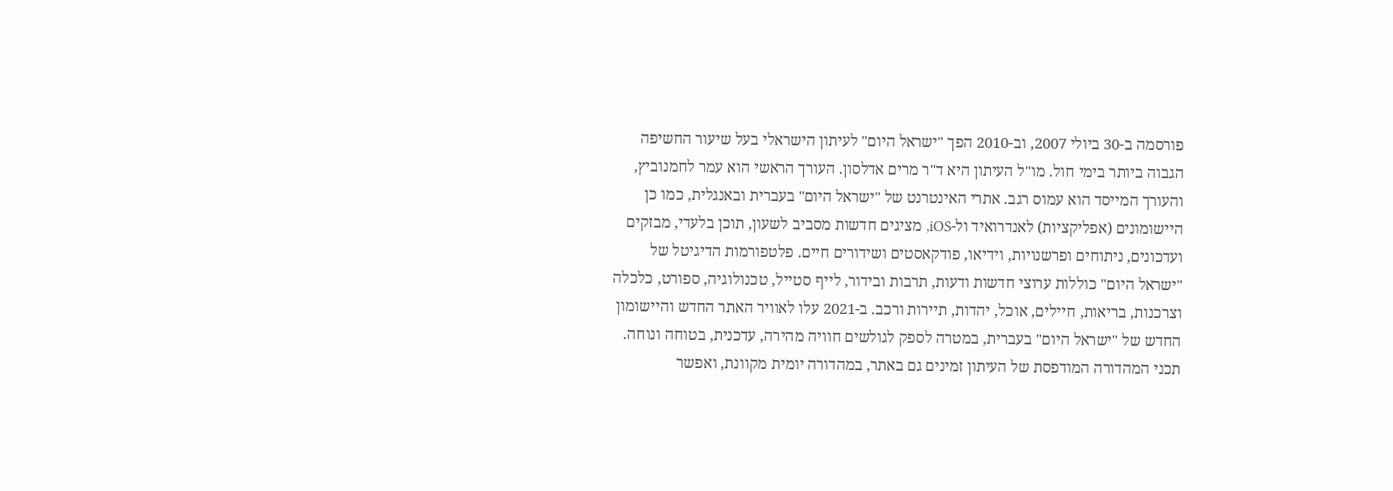פורסמה ב-30 ביולי 2007, וב-2010 הפך "ישראל היום" לעיתון הישראלי בעל שיעור החשיפה הגבוה ביותר בימי חול. מו"ל העיתון היא ד"ר מרים אדלסון. העורך הראשי הוא עמר לחמנוביץ, והעורך המייסד הוא עמוס רגב. אתרי האינטרנט של "ישראל היום" בעברית ובאנגלית, כמו כן היישומונים (אפליקציות) לאנדרואיד ול-iOS, מציגים חדשות מסביב לשעון, תוכן בלעדי, מבזקים ועדכונים, ניתוחים ופרשנויות, וידיאו, פודקאסטים ושידורים חיים. פלטפורמות הדיגיטל של "ישראל היום" כוללות ערוצי חדשות ודעות, תרבות ובידור, לייף סטייל, טכנולוגיה, ספורט, כלכלה וצרכנות, בריאות, חיילים, אוכל, יהדות, תיירות ורכב. ב-2021 עלו לאוויר האתר החדש והיישומון החדש של "ישראל היום" בעברית, במטרה לספק לגולשים חוויה מהירה, עדכנית, בטוחה ונוחה. תכני המהדורה המודפסת של העיתון זמינים גם באתר, במהדורה יומית מקוונת, ואפשר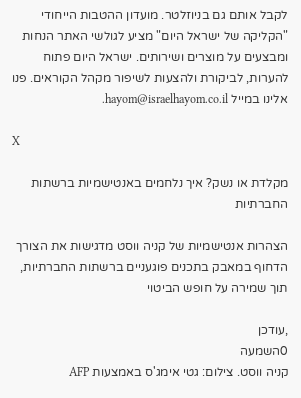לקבל אותם גם בניוזלטר. מועדון ההטבות הייחודי "הקליקה של ישראל היום" מציע לגולשי האתר הנחות ומבצעים על מוצרים ושירותים. ישראל היום פתוח להערות, לביקורת ולהצעות לשיפור מקהל הקוראים. פנו אלינו במייל hayom@israelhayom.co.il.

X

מקלדת או נשק? איך נלחמים באנטישמיות ברשתות החברתיות

הצהרות אנטישמיות של קניה ווסט מדגישות את הצורך הדחוף במאבק בתכנים פוגעניים ברשתות החברתיות, תוך שמירה על חופש הביטוי

,עודכן
0השמעה
קניה ווסט. צילום: גטי אימג'ס באמצעות AFP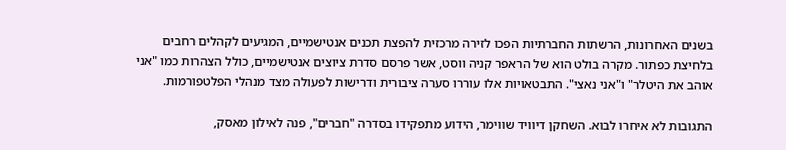בשנים האחרונות, הרשתות החברתיות הפכו לזירה מרכזית להפצת תכנים אנטישמיים, המגיעים לקהלים רחבים בלחיצת כפתור. מקרה בולט הוא של הראפר קניה ווסט, אשר פרסם סדרת ציוצים אנטישמיים, כולל הצהרות כמו "אני אוהב את היטלר" ו"אני נאצי". התבטאויות אלו עוררו סערה ציבורית ודרישות לפעולה מצד מנהלי הפלטפורמות.

התגובות לא איחרו לבוא. השחקן דיוויד שווימר, הידוע מתפקידו בסדרה "חברים", פנה לאילון מאסק,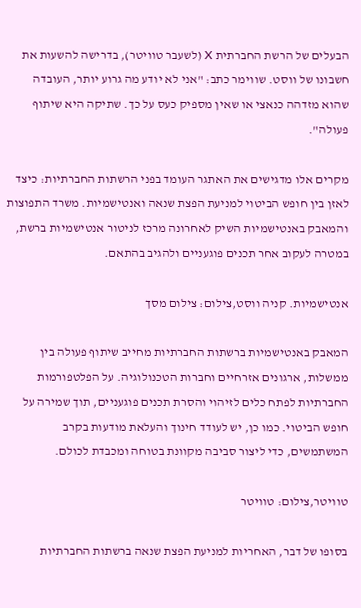הבעלים של הרשת החברתית X (לשעבר טוויטר), בדרישה להשעות את חשבונו של ווסט. שווימר כתב: "אני לא יודע מה גרוע יותר, העובדה שהוא מזדהה כנאצי או שאין מספיק כעס על כך. שתיקה היא שיתוף פעולה".

מקרים אלו מדגישים את האתגר העומד בפני הרשתות החברתיות: כיצד לאזן בין חופש הביטוי למניעת הפצת שנאה ואנטישמיות. משרד התפוצות והמאבק באנטישמיות השיק לאחרונה מרכז לניטור אנטישמיות ברשת, במטרה לעקוב אחר תכנים פוגעניים ולהגיב בהתאם.

אנטישמיות. קניה ווסט,צילום: צילום מסך

המאבק באנטישמיות ברשתות החברתיות מחייב שיתוף פעולה בין ממשלות, ארגונים אזרחיים וחברות הטכנולוגיה. על הפלטפורמות החברתיות לפתח כלים לזיהוי והסרת תכנים פוגעניים, תוך שמירה על חופש הביטוי. כמו כן, יש לעודד חינוך והעלאת מודעות בקרב המשתמשים, כדי ליצור סביבה מקוונת בטוחה ומכבדת לכולם.

טוויטר,צילום: טוויטר

בסופו של דבר, האחריות למניעת הפצת שנאה ברשתות החברתיות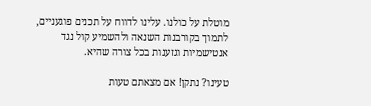מוטלת על כולנו. עלינו לדווח על תכנים פוגעניים, לתמוך בקורבנות השנאה ולהשמיע קול נגד אנטישמיות וגזענות בכל צורה שהיא.

טעינו? נתקן! אם מצאתם טעות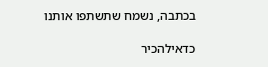בכתבה, נשמח שתשתפו אותנו

כדאילהכיר